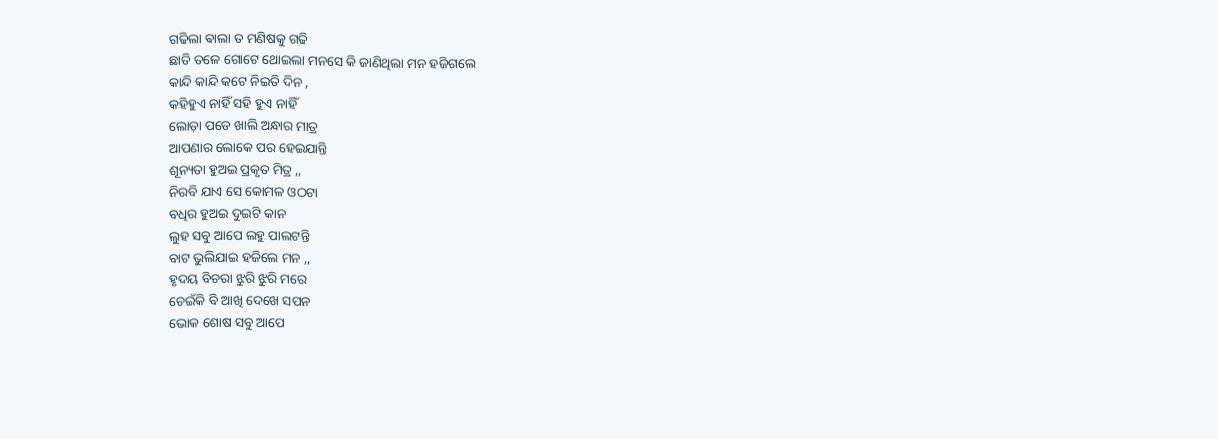ଗଢିଲା ଵାଲା ତ ମଣିଷକୁ ଗଢି
ଛାତି ତଳେ ଗୋଟେ ଥୋଇଲା ମନସେ କି ଜାଣିଥିଲା ମନ ହଜିଗଲେ
କାନ୍ଦି କାନ୍ଦି କଟେ ନିଇତି ଦିନ ,
କହିହୁଏ ନାହିଁ ସହି ହୁଏ ନାହିଁ
ଲୋଡ଼ା ପଡେ ଖାଲି ଅନ୍ଧାର ମାତ୍ର
ଆପଣାର ଲୋକେ ପର ହେଇଯାନ୍ତି
ଶୂନ୍ୟତା ହୁଅଇ ପ୍ରକୃତ ମିତ୍ର ,,
ନିରବି ଯାଏ ସେ କୋମଳ ଓଠଟା
ବଧିର ହୁଅଇ ଦୁଇଟି କାନ
ଲୁହ ସବୁ ଆପେ ଲହୁ ପାଲଟନ୍ତି
ବାଟ ଭୁଲିଯାଇ ହଜିଲେ ମନ ,,
ହୃଦୟ ବିଚରା ଝୁରି ଝୁରି ମରେ
ଚେଇଁକି ବି ଆଖି ଦେଖେ ସପନ
ଭୋକ ଶୋଷ ସବୁ ଆପେ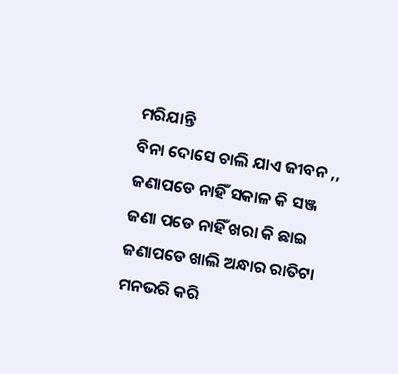ମରିଯାନ୍ତି
ବିନା ଦୋସେ ଚାଲି ଯାଏ ଜୀବନ ,,
ଜଣାପଡେ ନାହିଁ ସକାଳ କି ସଞ୍ଜ
ଜଣା ପଡେ ନାହିଁ ଖରା କି ଛାଇ
ଜଣାପଡେ ଖାଲି ଅନ୍ଧାର ରାତିଟା
ମନଭରି କରି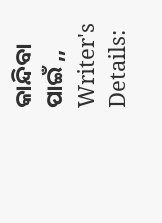କାନ୍ଦିବା ପାଇଁ ,,
Writer's Details: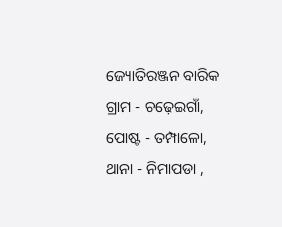ଜ୍ୟୋତିରଞ୍ଜନ ବାରିକ
ଗ୍ରାମ - ଚଢ଼େଇଗାଁ, ପୋଷ୍ଟ - ତମ୍ପାଳୋ, ଥାନା - ନିମାପଡା ,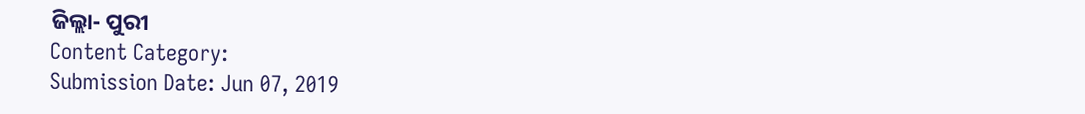ଜିଲ୍ଲା- ପୁରୀ
Content Category:
Submission Date: Jun 07, 2019